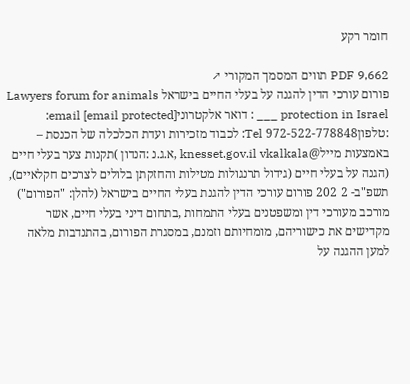חומר רקע

PDF 9,662 תווים המסמך המקורי ↗
פורום עורכי הדין להגנה על בעלי החיים בישראל Lawyers forum for animals protection in Israel ___ : דואר אלקטרוני[email protected] email: :טלפון972-522-778848 Tel: לכבוד מזכירות ועדת הכלכלה של הכנסת – באמצעות מייל@knesset.gov.il vkalkala ,א.ג.נ :הנדון )תקנות צער בעלי חיים (הגנה על בעלי חיים (גידול תרנגולות מטילות והחזקתן בלולים לצרכים חקלאיים), תשפ"ב- 2 202 פורום עורכי הדין להגנת בעלי החיים בישראל (להלן: "הפורום") מורכב מעורכי דין ומשפטנים בעלי התמחות ,בתחום דיני בעלי חיים, אשר מקדישים את כישוריהם, מומחיותם וזמנם, במסגרת הפורום, בהתנדבות מלאה למען ההגנה על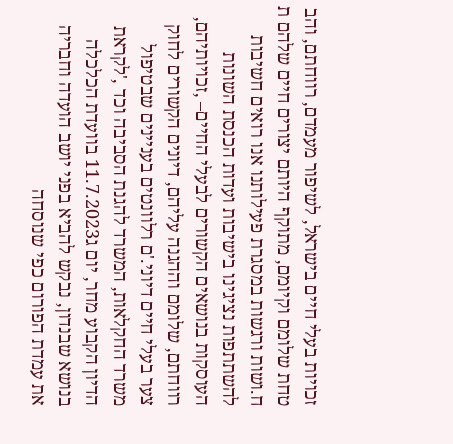זכויות בעלי חיים בישראל, לשיפור מעמדם, רווחתם, והב טחת שלומם וקיומם, מתוקף היותם יצורים חיים שלהם ת ח.ושות ורגשות במסגרת פעילותנו אנו רואים חשיבות להשתתפות נציגינו בישיבות ועדות הכנסת השונות העוסקות בנושאים הקשורים לבעלי החיים– ,זכויותיהם, רווחתם, שלומם וההגנה עליהם, דיונים הקשורים לחוק צער בעלי חיים דיוני.'ם רלוונטים בעניינים שבטיפול משרד החקלאות, המשרד להגנת הסביבה וכד ,'לקראת הדיון הקבוע מחר, יום ג11.7.2023 בוועדת הכלכלה בנושא שבנדון, נבקש להביא בפני יושב הועדה וחבריה את עמדת הפורום כפי שנוסחה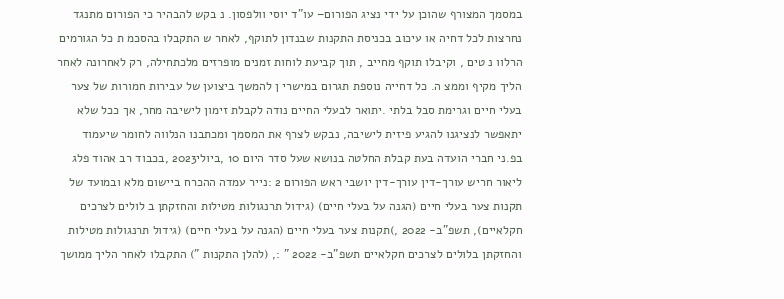במסמך המצורף שהוכן על ידי נציג הפורום– עו"ד יוסי וולפסון. נ בקש להבהיר כי הפורום מתנגד נחרצות לכל דחיה או עיכוב בכניסת התקנות שבנדון לתוקף, לאחר ש התקבלו בהסכמ ת כל הגורמים הרלוו נ טים , וקיבלו תוקף מחייב , תוך קביעת לוחות זמנים מופרזים מלכתחילה, רק לאחרונה לאחר הליך מקיף וממצ ה. כל דחייה נוספת תגרום במישרי ן להמשך ביצוען של עבירות חמורות של צער בעלי חיים וגרימת סבל בלתי .יתואר לבעלי החיים נודה לקבלת זימון לישיבה מחר, אך ככל שלא יתאפשר לנציגנו להגיע פיזית לישיבה, נבקש לצרף את המסמך ומכתבנו הנלווה לחומר שיעמוד בפ.ני חברי הועדה בעת קבלת החלטה בנושא שעל סדר היום 10 ,ביולי2023 ,בכבוד רב אהוד פלג ליאור חריש עורך-דין עורך-דין יושבי ראש הפורום 2 :נייר עמדה ההכרח ביישום מלא ובמועד של תקנות צער בעלי חיים (הגנה על בעלי חיים) (גידול תרנגולות מטילות והחזקתן ב לולים לצרכים חקלאיים), תשפ"ב- 2022 ,)תקנות צער בעלי חיים (הגנה על בעלי חיים) (גידול תרנגולות מטילות והחזקתן בלולים לצרכים חקלאיים תשפ"ב- 2022 " :, (להלן התקנות ") התקבלו לאחר הליך ממושך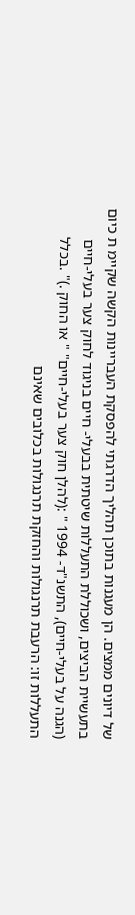של דיונים ממצים. הן מעגנות בתוכן תהליך הדרגתי להפסקת העבריינות הקשה שקיימ ת כיום בתעשיית הביצים, ושכוללת התעללות שיטתית בבעלי- חיים בניגוד לחוק צער בעלי-חיים (הגנה על בעלי-חיים), התשנ"ד- 1994 " :(להלן חוק צער בעלי-חיים" " או החוק .)" .בכלל התעללות זו: הרעבת תרנגולות והחזקת תרנגולות בכלובים שאינם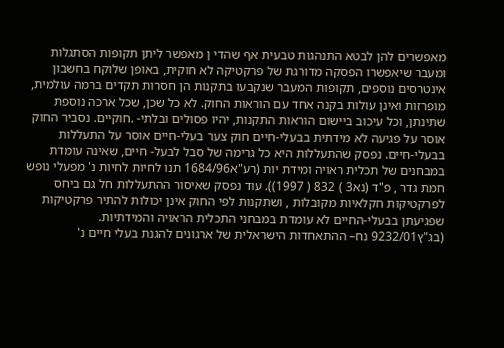מאפשרים להן לבטא התנהגות טבעית אף שהדי ן מאפשר ליתן תקופות הסתגלות ומעבר שיאפשרו הפסקה מדורגת של פרקטיקה לא חוקית, באופן שלוקח בחשבון אינטרסים נוספים, תקופות המעבר שנקבעו בתקנות הן חסרות תקדים ברמה עולמית, מופרזות ואינן עולות בקנה אחד עם הוראות החוק. לא כל שכן, שכל ארכה נוספת שתינתן, וכל עיכוב ביישום הוראות התקנות, יהיו פסולים ובלתי- .חוקיים. נסביר החוק אוסר על פגיעה לא מידתית בבעלי-חיים חוק צער בעלי-חיים אוסר על התעללות בבעלי-חיים. נפסק שהתעללות היא כל גרימה של סבל לבעל- חיים, שאינה עומדת במבחנים של תכלית ראויה ומידת יות (רע"א1684/96 תנו לחיות לחיות נ' מפעלי נופש חמת גדר , פ"ד (נא3 ) 832 ( 1997)). עוד נפסק שאיסור ההתעללות חל גם ביחס לפרקטיקות חקלאיות מקובלות , ושתקנות לפי החוק אינן יכולות להתיר פרקטיקות שפגיעתן בבעלי-החיים לא עומדת במבחני התכלית הראויה והמידתיות. (בג"ץ9232/01 נח– ההתאחדות הישראלית של ארגונים להגנת בעלי חיים נ'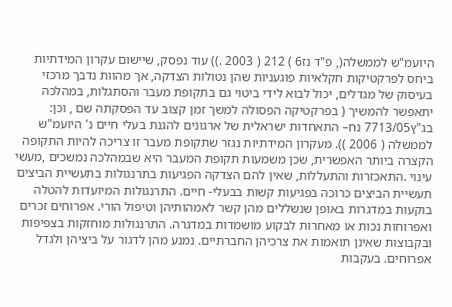היועמ"ש לממשלה(, פ"ד נז6 ) 212 ( 2003 .)) עוד נפסק, שיישום עקרון המידתיות ביחס לפרקטיקות חקלאיות פוגעניות שהן נטולות הצדקה, אך מהוות נדבך מרכזי בעיסוק של מגדלים, יכול לבוא לידי ביטוי גם בתקופת מעבר והסתגלות, במהלכה יתאפשר להמשיך ( בפרקטיקה הפסולה למשך זמן קצוב עד הפסקתה שם , וכן: בג"ץ7713/05 נח– התאחדות ישראלית של ארגונים להגנת בעלי חיים נ' היועמ"ש לממשלה ( 2006 )). מעקרון המידתיות נגזר שתקופת מעבר זו צריכה להיות התקופה הקצרה ביותר האפשרית, שכן משמעות תקופת המעבר היא שבמהלכה נמשכים ,מעשי עינוי .התאכזרות והתעללות, שאין להם הצדקה הפגיעות בתרנגולות בתעשיית הביצים תעשיית הביצים כרוכה בפגיעות קשות בבעלי- חיים. התרנגולות המיועדות להטלה בוקעות במדגרות באופן שנשללים מהן קשר לאמהותיהן וטיפול הורי. אפרוחים זכרים ואפרוחות נכות או מאחרות לבקוע מושמדות במדגרה. התרנגולות מוחזקות בצפיפות ובקבוצות שאינן תואמות את צרכיהן החברתיים. נמנע מהן לדגור על ביציהן ולגדל אפרוחים. בעקבות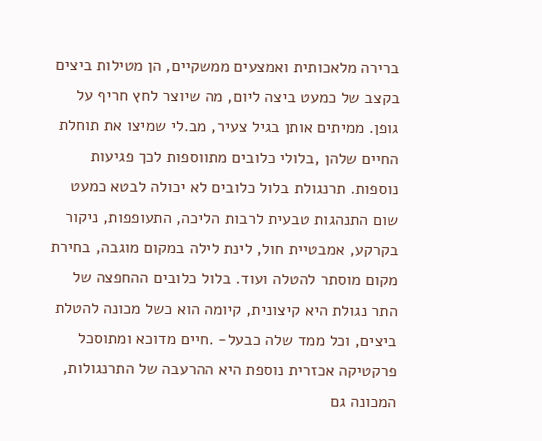ברירה מלאכותית ואמצעים ממשקיים, הן מטילות ביצים בקצב של כמעט ביצה ליום, מה שיוצר לחץ חריף על גופן. ממיתים אותן בגיל צעיר, מב.לי שמיצו את תוחלת החיים שלהן ,בלולי כלובים מתווספות לכך פגיעות נוספות. תרנגולת בלול כלובים לא יכולה לבטא כמעט שום התנהגות טבעית לרבות הליכה, התעופפות, ניקור בקרקע, אמבטיית חול, לינת לילה במקום מוגבה, בחירת מקום מוסתר להטלה ועוד. בלול כלובים ההחפצה של התר נגולת היא קיצונית, קיומה הוא כשל מכונה להטלת ביצים, וכל ממד שלה כבעל- .חיים מדוכא ומתוסכל פרקטיקה אכזרית נוספת היא ההרעבה של התרנגולות, המכונה גם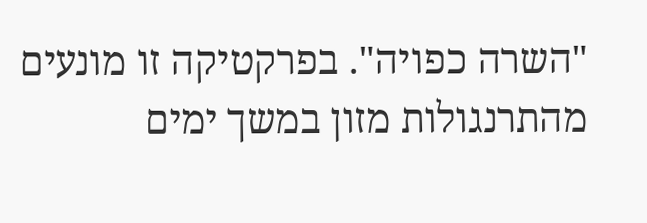"השרה כפויה". בפרקטיקה זו מונעים מהתרנגולות מזון במשך ימים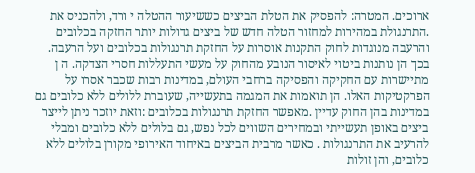ארוכים. המטרה: להפסיק את הטלת הביצים כששיעור ההטלה י ורד, ולהכניס את .התרנגולת במהירות למחזור הטלה חדש של ביצים גדולות יותר החזקה בכלובים והרעבה מנוגדות לחוק התקנות אוסרות על החזקת תרנגולות בכלובים ועל הרעבה. בכך הן נותנות ביטוי לאיסור הנובע מהחוק על מעשי התעללות חסרי הצדקה. ה ן מתיישרות עם החקיקה והפסיקה ברחבי העולם, במדינות רבות שכבר אסרו על הפרקטיקות האלו. הן תואמות את המגמה בתעשייה, שעוברת ללולים ללא כלובים גם במדינות בהן החוק עדיין .מאפשר החזקת תרנגולות בכלובים :וזאת יוזכר ניתן לייצר ביצים באופן תעשייתי ובמחירים השווים לכל נפש, גם בלולים ללא כלובים ומבלי להרעיב את התרנגולות . כאשר מרבית הביצים באיחוד האירופי מקורן בלולים ללא כלובים, והן זולות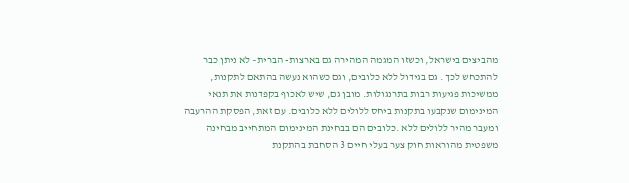מהביצים בישראל, וכשזו המגמה המהירה גם בארצות- הברית– לא ניתן כבר להתכחש לכך . גם בגידול ללא כלובים, וגם כשהוא נעשה בהתאם לתקנות, ממשיכות פגיעות רבות בתרנגולות. מובן גם, שיש לאכוף בקפדנות את תנאי המינימום שנקבעו בתקנות ביחס ללולים ללא כלובים. עם זאת, הפסקת ההרעבה ומעבר מהיר ללולים ללא .כלובים הם בבחינת המינימום המתחייב מבחינה משפטית מהוראות חוק צער בעלי חיים 3 הסחבת בהתקנת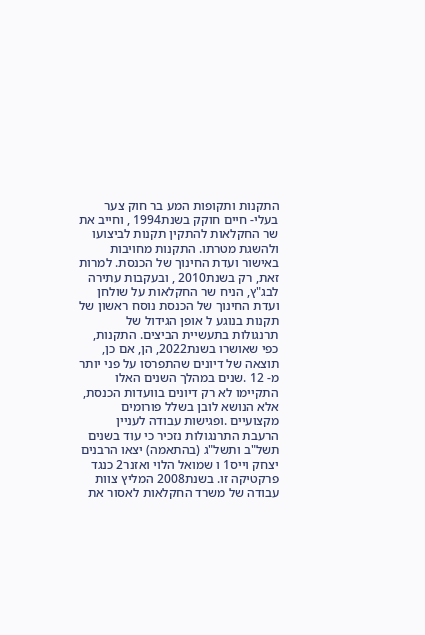התקנות ותקופות המע בר חוק צער בעלי- חיים חוקק בשנת1994 , וחייב את שר החקלאות להתקין תקנות לביצועו ולהשגת מטרתו. התקנות מחויבות באישור ועדת החינוך של הכנסת. למרות זאת, רק בשנת2010 , ובעקבות עתירה לבג"ץ, הניח שר החקלאות על שולחן ועדת החינוך של הכנסת נוסח ראשון של תקנות בנוגע ל אופן הגידול של תרנגולות בתעשיית הביצים. התקנות, כפי שאושרו בשנת2022, הן, אם כן, תוצאה של דיונים שהתפרסו על פני יותר מ- 12 .שנים במהלך השנים האלו התקיימו לא רק דיונים בוועדות הכנסת, אלא הנושא לובן בשלל פורומים מקצועיים .ופגישות עבודה לעניין הרעבת התרנגולות נזכיר כי עוד בשנים תשל"ב ותשל"ג (בהתאמה) יצאו הרבנים יצחק וייס1 ו שמואל הלוי ואזנר2 כנגד פרקטיקה זו. בשנת2008 המליץ צוות עבודה של משרד החקלאות לאסור את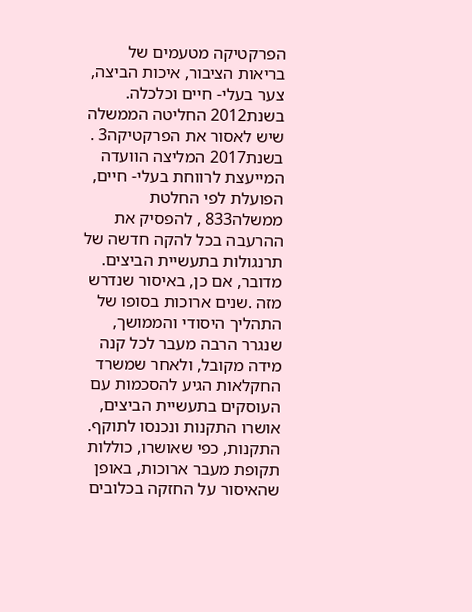הפרקטיקה מטעמים של בריאות הציבור, איכות הביצה, צער בעלי- חיים וכלכלה. בשנת2012 החליטה הממשלה שיש לאסור את הפרקטיקה3 . בשנת2017 המליצה הוועדה המייעצת לרווחת בעלי- חיים, הפועלת לפי החלטת ממשלה833 , להפסיק את ההרעבה בכל להקה חדשה של תרנגולות בתעשיית הביצים. מדובר, אם כן, באיסור שנדרש מזה .שנים ארוכות בסופו של התהליך היסודי והממושך, שנגרר הרבה מעבר לכל קנה מידה מקובל, ולאחר שמשרד החקלאות הגיע להסכמות עם העוסקים בתעשיית הביצים, אושרו התקנות ונכנסו לתוקף. התקנות, כפי שאושרו, כוללות תקופת מעבר ארוכות, באופן שהאיסור על החזקה בכלובים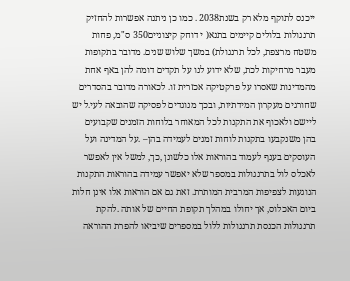ייכנס לתוקף מלא רק בשנת2038 . כמו כן ניתנה אפשרות להחזיק תרנגולות בלולים קיימים בתנא( י דוחק קיצוניים350 ס"מ, פחות משטח מרצפת, לכל תרנגולת) במשך שלוש שנים. מדובר בתקופות מעבר מרחיקות לכת, שלא ידוע לנו על תקדים דומה להן באף אחת מהמדינות שאסרו על פרקטיקה אכזרית זו. לכאורה מדובר בהסדרים שחורגים מעקרון המידתיות, ובכך מנוגדים לפסיקה שהובאה לעי.ל יש ליישם ולאכוף את התקנות לכל המאוחר בלוחות הזמנים שקבועים בהן משנקבעו בתקנות לוחות זמנים לעמידה בהן– .על המדינה ועל העוסקים בענף לעמוד בהוראות אלו כלשונן ,כך, למשל אין לאפשר לאכלס לול בתרנגולות במספר שלא יאפשר עמידה בהוראות התקנות הנוגעות לצפיפות המרבית המותרת. זאת גם אם הוראות אלו אינן חלות ביום האכלוס, אך יחולו במהלך תקופת החיים של אותה .להקת תרנגולות הכנסת תרנגולות ללול במספרים שיביאו להפרת ההוראה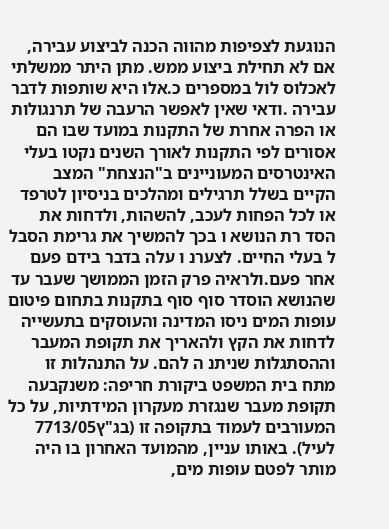הנוגעת לצפיפות מהווה הכנה לביצוע עבירה, אם לא תחילת ביצוע ממש. מתן היתר ממשלתי לאכלוס לול במספרים כ.אלו היא שותפות לדבר עבירה .ודאי שאין לאפשר הרעבה של תרנגולות או הפרה אחרת של התקנות במועד שבו הם אסורים לפי התקנות לאורך השנים נקטו בעלי האינטרסים המעוניינים ב"הנצחת" המצב הקיים בשלל תרגילים ומהלכים בניסיון לטרפד או לכל הפחות לעכב, להשהות, ולדחות את הסד רת הנושא ו בכך להמשיך את גרימת הסבל ל בעלי החיים. לצערנ ו עלה בדבר בידם פעם אחר פעם.ולראיה פרק הזמן הממושך שעבר עד שהנושא הוסדר סוף סוף בתקנות בתחום פיטום עופות המים ניסו המדינה והעוסקים בתעשייה לדחות את הקץ ולהאריך את תקופת המעבר וההסתגלות שניתנ ה להם. על התנהלות זו מתח בית המשפט ביקורת חריפה: משנקבעה תקופת מעבר שנגזרת מעקרון המידתיות, על כל המעורבים לעמוד בתקופה זו (בג"ץ7713/05 לעיל). באותו עניין, מהמועד האחרון בו היה מותר לפטם עופות מים,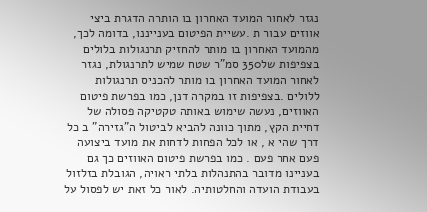נגזר לאחור המועד האחרון בו הותרה הדגרת ביצי אווזים עבור ת .עשיית הפיטום בענייננו, בדומה לכך, מהמועד האחרון בו מותר להחזיק תרנגולות בלולים בצפיפות של350 סמ"ר שטח שמיש לתרנגולת, נגזר לאחור המועד האחרון בו מותר להכניס תרנגולות ללולים .בצפיפות זו במקרה דנן, כמו בפרשת פיטום האווזים, נעשה שימוש באותה טקטיקה פסולה של דחיית הקץ, מתוך כוונה להביא לביטול ה"גזירה" ב כל דרך שהי א , או לכל הפחות לדחות את מועד ביצועה פעם אחר פעם . כמו בפרשת פיטום האווזים כך גם בעניינו מדובר בהתנהלות בלתי ראויה, הגובלת בזלזול בעבודת הועדה והחלטותיה. לאור כל זאת יש לפסול על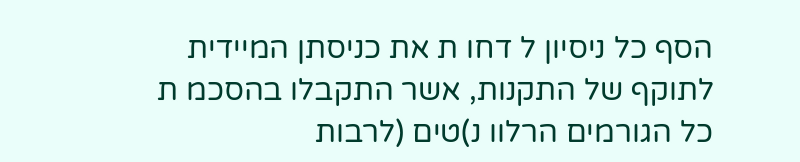הסף כל ניסיון ל דחו ת את כניסתן המיידית לתוקף של התקנות, אשר התקבלו בהסכמ ת כל הגורמים הרלוו נ)טים (לרבות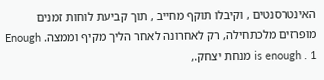האינטרסנטים , וקיבלו תוקף מחייב , תוך קביעת לוחות זמנים מופרזים מלכתחילה, רק לאחרונה לאחר הליך מקיף וממצה. Enough is enough . 1 מנחת יצחק.,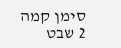סימן קמה 2 שבט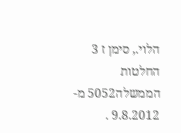הלוי., סימן ז 3 החלטות הממשלה5052 מ- 9.8.2012 .